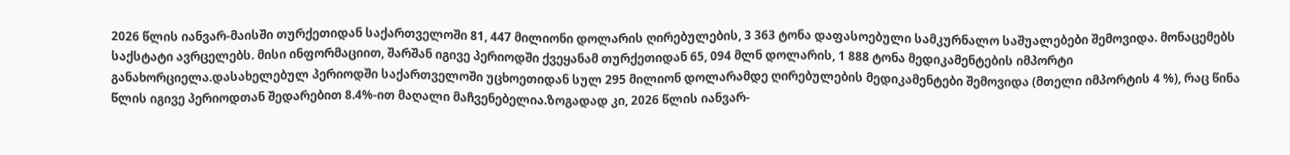2026 წლის იანვარ-მაისში თურქეთიდან საქართველოში 81, 447 მილიონი დოლარის ღირებულების, 3 363 ტონა დაფასოებული სამკურნალო საშუალებები შემოვიდა. მონაცემებს საქსტატი ავრცელებს. მისი ინფორმაციით, შარშან იგივე პერიოდში ქვეყანამ თურქეთიდან 65, 094 მლნ დოლარის, 1 888 ტონა მედიკამენტების იმპორტი განახორციელა.დასახელებულ პერიოდში საქართველოში უცხოეთიდან სულ 295 მილიონ დოლარამდე ღირებულების მედიკამენტები შემოვიდა (მთელი იმპორტის 4 %), რაც წინა წლის იგივე პერიოდთან შედარებით 8.4%-ით მაღალი მაჩვენებელია.ზოგადად კი, 2026 წლის იანვარ-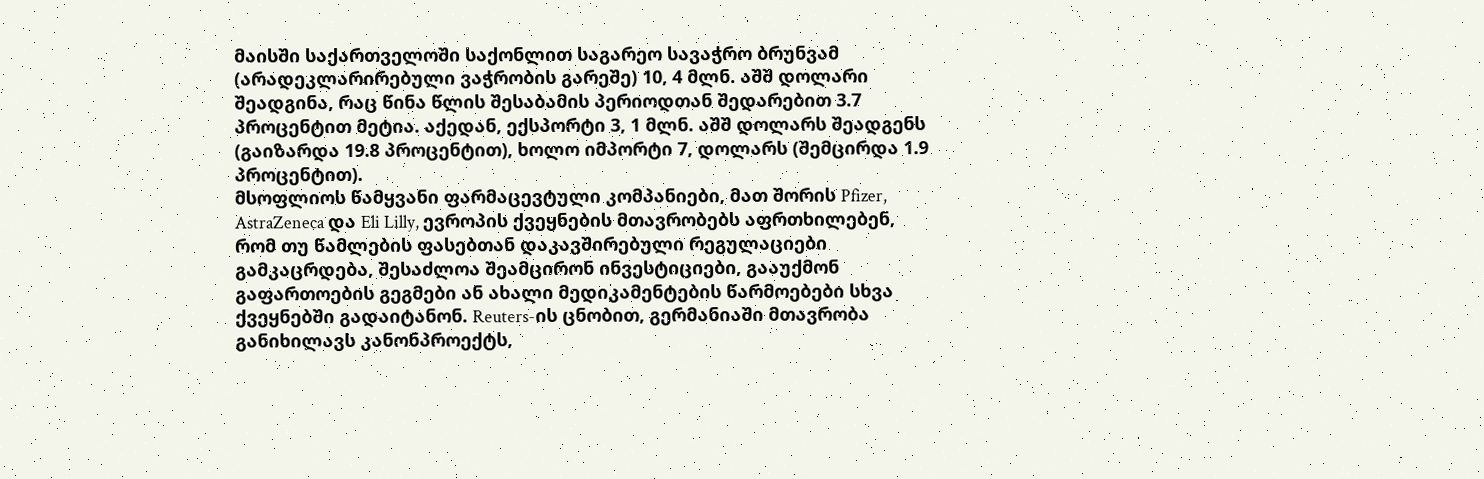მაისში საქართველოში საქონლით საგარეო სავაჭრო ბრუნვამ (არადეკლარირებული ვაჭრობის გარეშე) 10, 4 მლნ. აშშ დოლარი შეადგინა, რაც წინა წლის შესაბამის პერიოდთან შედარებით 3.7 პროცენტით მეტია. აქედან, ექსპორტი 3, 1 მლნ. აშშ დოლარს შეადგენს (გაიზარდა 19.8 პროცენტით), ხოლო იმპორტი 7, დოლარს (შემცირდა 1.9 პროცენტით).
მსოფლიოს წამყვანი ფარმაცევტული კომპანიები, მათ შორის Pfizer, AstraZeneca და Eli Lilly, ევროპის ქვეყნების მთავრობებს აფრთხილებენ, რომ თუ წამლების ფასებთან დაკავშირებული რეგულაციები გამკაცრდება, შესაძლოა შეამცირონ ინვესტიციები, გააუქმონ გაფართოების გეგმები ან ახალი მედიკამენტების წარმოებები სხვა ქვეყნებში გადაიტანონ. Reuters-ის ცნობით, გერმანიაში მთავრობა განიხილავს კანონპროექტს,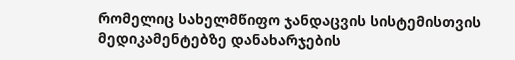რომელიც სახელმწიფო ჯანდაცვის სისტემისთვის მედიკამენტებზე დანახარჯების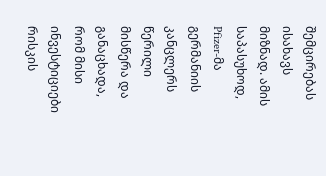შემცირებას ისახავს მიზნად. ამის საპასუხოდ, Pfizer-მა გერმანიის კანცლერს წერილი მისწერა და განაცხადა, რომ მისი ინვესტიციები რისკის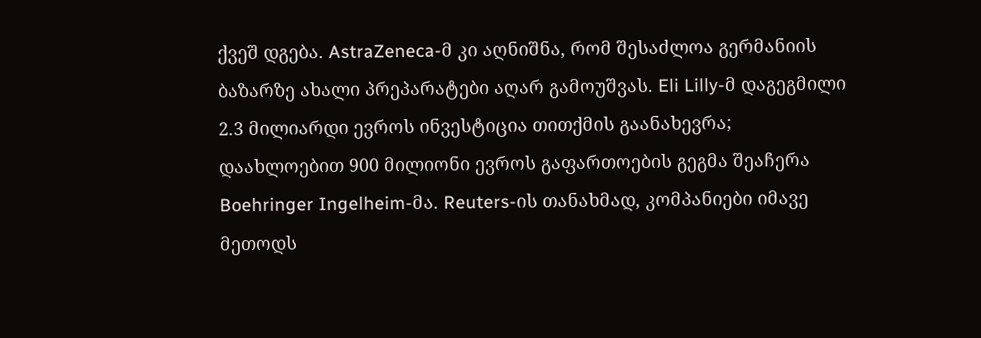ქვეშ დგება. AstraZeneca-მ კი აღნიშნა, რომ შესაძლოა გერმანიის ბაზარზე ახალი პრეპარატები აღარ გამოუშვას. Eli Lilly-მ დაგეგმილი 2.3 მილიარდი ევროს ინვესტიცია თითქმის გაანახევრა; დაახლოებით 900 მილიონი ევროს გაფართოების გეგმა შეაჩერა Boehringer Ingelheim-მა. Reuters-ის თანახმად, კომპანიები იმავე მეთოდს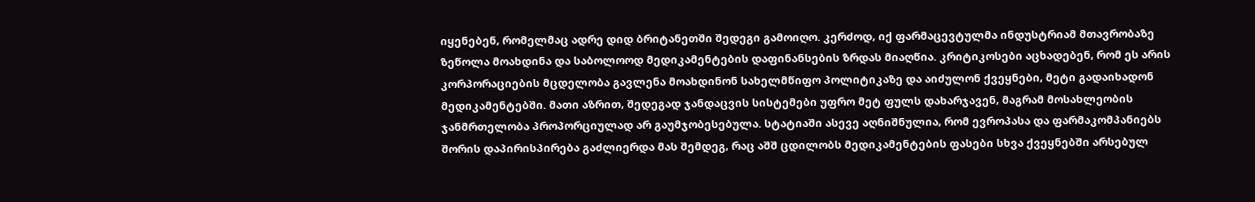იყენებენ, რომელმაც ადრე დიდ ბრიტანეთში შედეგი გამოიღო. კერძოდ, იქ ფარმაცევტულმა ინდუსტრიამ მთავრობაზე ზეწოლა მოახდინა და საბოლოოდ მედიკამენტების დაფინანსების ზრდას მიაღწია. კრიტიკოსები აცხადებენ, რომ ეს არის კორპორაციების მცდელობა გავლენა მოახდინონ სახელმწიფო პოლიტიკაზე და აიძულონ ქვეყნები, მეტი გადაიხადონ მედიკამენტებში. მათი აზრით, შედეგად ჯანდაცვის სისტემები უფრო მეტ ფულს დახარჯავენ, მაგრამ მოსახლეობის ჯანმრთელობა პროპორციულად არ გაუმჯობესებულა. სტატიაში ასევე აღნიშნულია, რომ ევროპასა და ფარმაკომპანიებს შორის დაპირისპირება გაძლიერდა მას შემდეგ, რაც აშშ ცდილობს მედიკამენტების ფასები სხვა ქვეყნებში არსებულ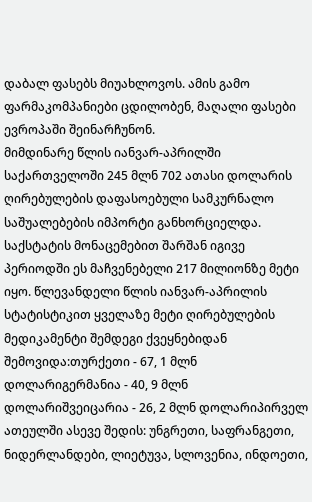დაბალ ფასებს მიუახლოვოს. ამის გამო ფარმაკომპანიები ცდილობენ, მაღალი ფასები ევროპაში შეინარჩუნონ.
მიმდინარე წლის იანვარ-აპრილში საქართველოში 245 მლნ 702 ათასი დოლარის ღირებულების დაფასოებული სამკურნალო საშუალებების იმპორტი განხორციელდა. საქსტატის მონაცემებით შარშან იგივე პერიოდში ეს მაჩვენებელი 217 მილიონზე მეტი იყო. წლევანდელი წლის იანვარ-აპრილის სტატისტიკით ყველაზე მეტი ღირებულების მედიკამენტი შემდეგი ქვეყნებიდან შემოვიდა:თურქეთი - 67, 1 მლნ დოლარიგერმანია - 40, 9 მლნ დოლარიშვეიცარია - 26, 2 მლნ დოლარიპირველ ათეულში ასევე შედის: უნგრეთი, საფრანგეთი, ნიდერლანდები, ლიეტუვა, სლოვენია, ინდოეთი,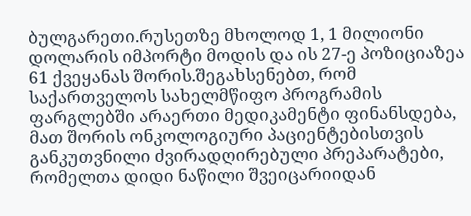ბულგარეთი.რუსეთზე მხოლოდ 1, 1 მილიონი დოლარის იმპორტი მოდის და ის 27-ე პოზიციაზეა 61 ქვეყანას შორის.შეგახსენებთ, რომ საქართველოს სახელმწიფო პროგრამის ფარგლებში არაერთი მედიკამენტი ფინანსდება, მათ შორის ონკოლოგიური პაციენტებისთვის განკუთვნილი ძვირადღირებული პრეპარატები, რომელთა დიდი ნაწილი შვეიცარიიდან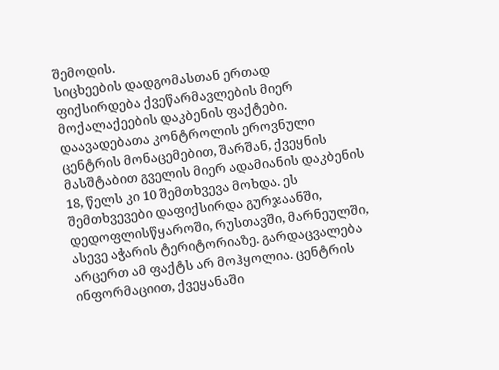შემოდის.
სიცხეების დადგომასთან ერთად ფიქსირდება ქვეწარმავლების მიერ მოქალაქეების დაკბენის ფაქტები. დაავადებათა კონტროლის ეროვნული ცენტრის მონაცემებით, შარშან, ქვეყნის მასშტაბით გველის მიერ ადამიანის დაკბენის 18, წელს კი 10 შემთხვევა მოხდა. ეს შემთხვევები დაფიქსირდა გურჯაანში, დედოფლისწყაროში, რუსთავში, მარნეულში, ასევე აჭარის ტერიტორიაზე. გარდაცვალება არცერთ ამ ფაქტს არ მოჰყოლია. ცენტრის ინფორმაციით, ქვეყანაში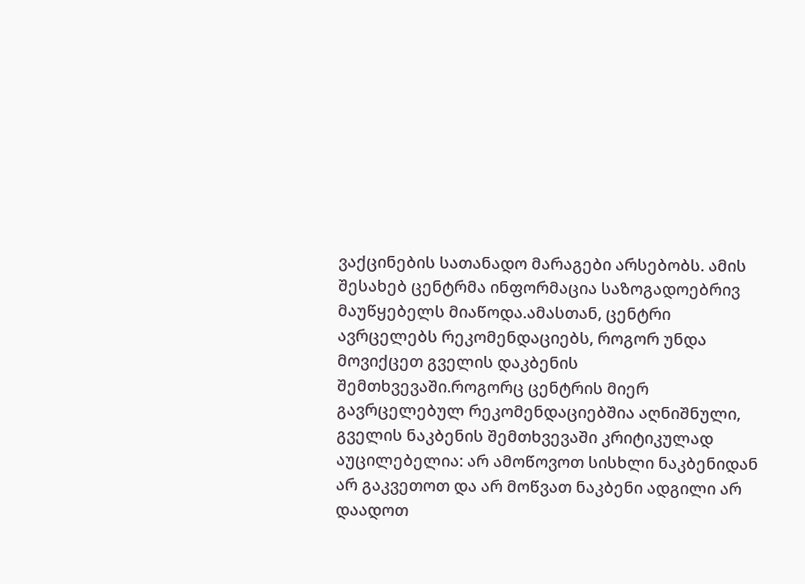ვაქცინების სათანადო მარაგები არსებობს. ამის შესახებ ცენტრმა ინფორმაცია საზოგადოებრივ მაუწყებელს მიაწოდა.ამასთან, ცენტრი ავრცელებს რეკომენდაციებს, როგორ უნდა მოვიქცეთ გველის დაკბენის შემთხვევაში.როგორც ცენტრის მიერ გავრცელებულ რეკომენდაციებშია აღნიშნული, გველის ნაკბენის შემთხვევაში კრიტიკულად აუცილებელია: არ ამოწოვოთ სისხლი ნაკბენიდან არ გაკვეთოთ და არ მოწვათ ნაკბენი ადგილი არ დაადოთ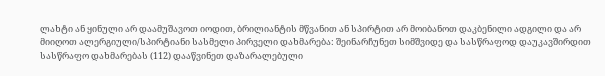ლახტი ან ყინული არ დაამუშავოთ იოდით, ბრილიანტის მწვანით ან სპირტით არ მოიბანოთ დაკბენილი ადგილი და არ მიიღოთ ალერგიული/სპირტიანი სასმელი პირველი დახმარება: შეინარჩუნეთ სიმშვიდე და სასწრაფოდ დაუკავშირდით სასწრაფო დახმარებას (112) დააწვინეთ დაზარალებული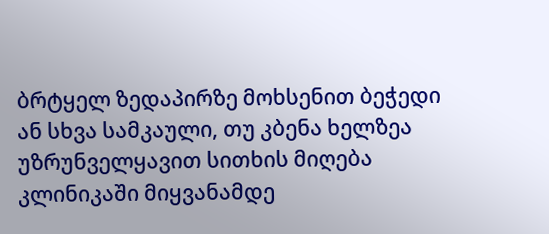ბრტყელ ზედაპირზე მოხსენით ბეჭედი ან სხვა სამკაული, თუ კბენა ხელზეა უზრუნველყავით სითხის მიღება კლინიკაში მიყვანამდე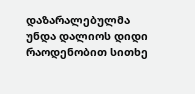დაზარალებულმა უნდა დალიოს დიდი რაოდენობით სითხე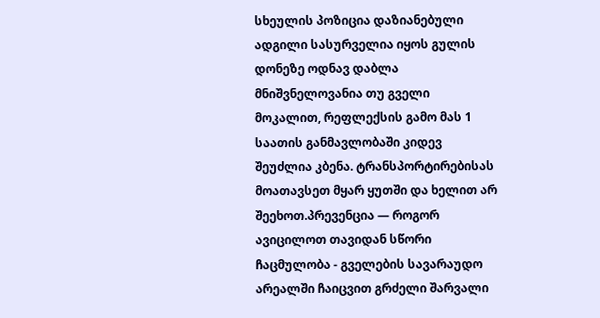სხეულის პოზიცია დაზიანებული ადგილი სასურველია იყოს გულის დონეზე ოდნავ დაბლა მნიშვნელოვანია თუ გველი მოკალით, რეფლექსის გამო მას 1 საათის განმავლობაში კიდევ შეუძლია კბენა. ტრანსპორტირებისას მოათავსეთ მყარ ყუთში და ხელით არ შეეხოთ.პრევენცია — როგორ ავიცილოთ თავიდან სწორი ჩაცმულობა - გველების სავარაუდო არეალში ჩაიცვით გრძელი შარვალი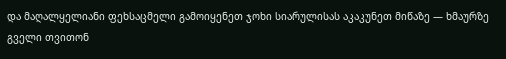და მაღალყელიანი ფეხსაცმელი გამოიყენეთ ჯოხი სიარულისას აკაკუნეთ მიწაზე — ხმაურზე გველი თვითონ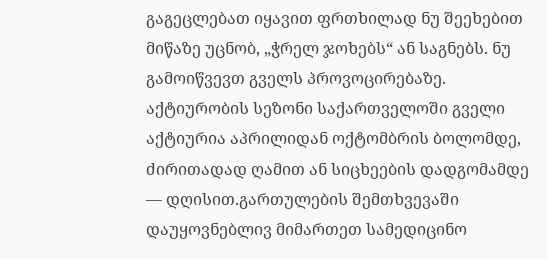გაგეცლებათ იყავით ფრთხილად ნუ შეეხებით მიწაზე უცნობ, „ჭრელ ჯოხებს“ ან საგნებს. ნუ გამოიწვევთ გველს პროვოცირებაზე. აქტიურობის სეზონი საქართველოში გველი აქტიურია აპრილიდან ოქტომბრის ბოლომდე, ძირითადად ღამით ან სიცხეების დადგომამდე — დღისით.გართულების შემთხვევაში დაუყოვნებლივ მიმართეთ სამედიცინო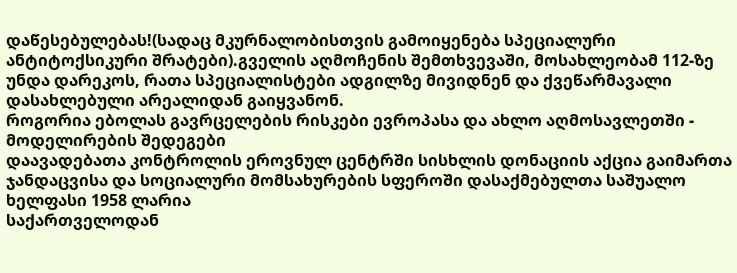დაწესებულებას!(სადაც მკურნალობისთვის გამოიყენება სპეციალური ანტიტოქსიკური შრატები).გველის აღმოჩენის შემთხვევაში, მოსახლეობამ 112-ზე უნდა დარეკოს, რათა სპეციალისტები ადგილზე მივიდნენ და ქვეწარმავალი დასახლებული არეალიდან გაიყვანონ.
როგორია ებოლას გავრცელების რისკები ევროპასა და ახლო აღმოსავლეთში - მოდელირების შედეგები
დაავადებათა კონტროლის ეროვნულ ცენტრში სისხლის დონაციის აქცია გაიმართა
ჯანდაცვისა და სოციალური მომსახურების სფეროში დასაქმებულთა საშუალო ხელფასი 1958 ლარია
საქართველოდან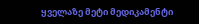ყველაზე მეტი მედიკამენტი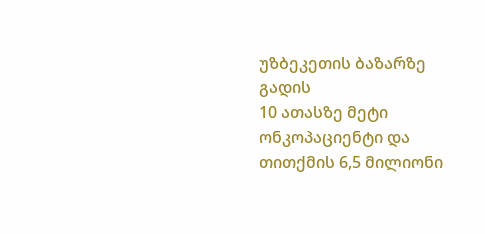უზბეკეთის ბაზარზე გადის
10 ათასზე მეტი ონკოპაციენტი და თითქმის 6,5 მილიონი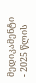მედიკამენტი - 2025 წლის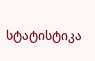სტატისტიკა